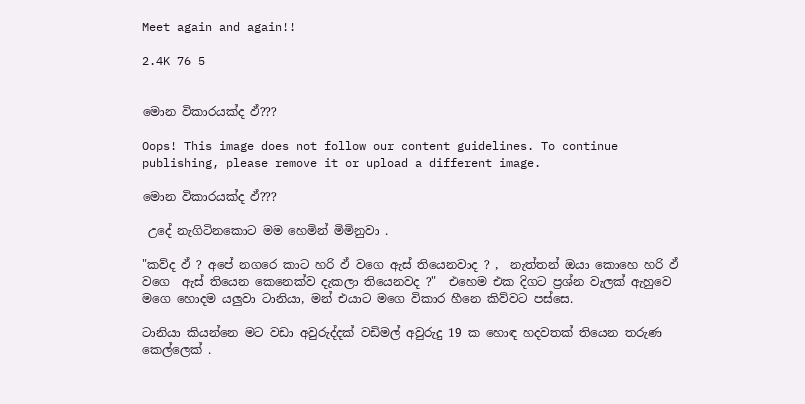Meet again and again!!

2.4K 76 5


මොන විකාරයක්ද ඵ්???

Oops! This image does not follow our content guidelines. To continue publishing, please remove it or upload a different image.

මොන විකාරයක්ද ඵ්???

 උදේ නැගිටිනකොට මම හෙමින් මිමිනුවා .

"කව්ද ඵ් ? අපේ නගරෙ කාට හරි ඵ් වගෙ ඇස් තියෙනවාද ? ,  නැත්තන් ඔයා කොහෙ හරි ඵ් වගෙ  ඇස් තියෙන කෙනෙක්ව දැකලා තියෙනවද ?"  එහෙම එක දිගට ප්‍රශ්න වැලක් ඇහුවෙ මගෙ හොදම යලුවා ටානියා, මන් එයාට මගෙ විකාර හීනෙ කිව්වට පස්සෙ.

ටානියා කියන්නෙ මට වඩා අවුරුද්දක් වඩිමල් අවුරුදු 19 ක හොඳ හදවතක් තියෙන තරුණ කෙල්ලෙක් .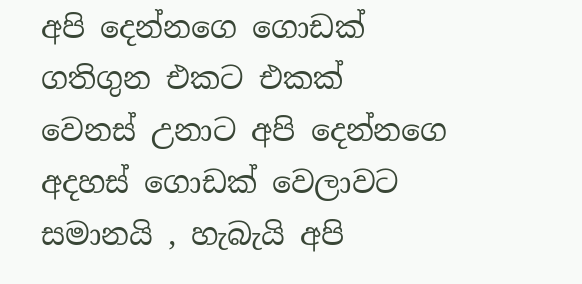අපි දෙන්නගෙ ගොඩක් ගතිගුන එකට එකක් වෙනස් උනාට අපි දෙන්නගෙ අදහස් ගොඩක් වෙලාවට සමානයි , හැබැයි අපි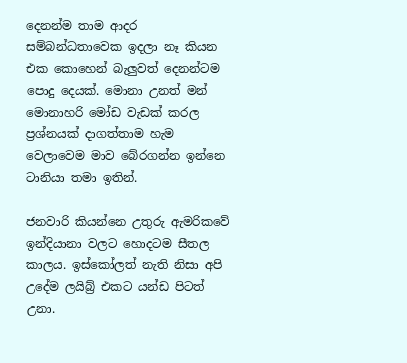දෙනන්ම තාම ආදර සම්බන්ධතාවෙක ඉදලා නෑ කියන එක කොහෙන් බැලුවත් දෙනන්ටම පොදු දෙයක්. මොනා උනත් මන් මොනාහරි මෝඩ වැඩක් කරල ප්‍රශ්නයක් දාගත්තාම හැම වෙලාවෙම මාව බේරගන්න ඉන්නෙ ටානියා තමා ඉතින්.

ජනවාරි කියන්නෙ උතුරු ඇමරිකවේ ඉන්දියානා වලට හොදටම සීතල කාලය. ඉස්කෝලත් නැති නිසා අපි උදේම ලයිබ්‍ර් එකට යන්ඩ පිටත් උනා.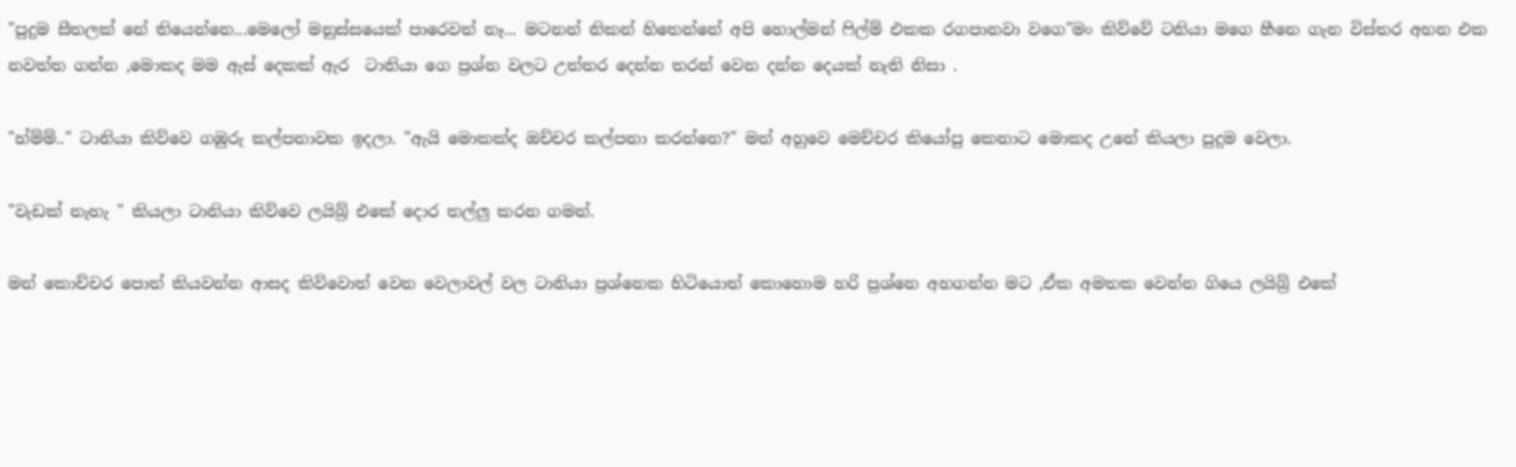"පුදුම සීතලක් නේ තියෙන්නෙ...මෙලෝ මනුස්සයෙක් පාරෙවත් නෑ... මටනන් නිකන් හිතෙන්නේ අපි හොල්මන් ෆිල්ම් එකක රගපානවා වගෙ"මං කිව්වේ ටනියා මගෙ හීනෙ ගැන විස්තර අහන එක නවත්ත ගන්න ,මොකද මම ඇස් දෙකක් ඇර  ටානියා ගෙ ප්‍රශ්න වලට උත්තර දෙන්න තරන් වෙන දන්න දෙයක් නැති නිසා .

"හ්ම්ම්.." ටානියා කිව්වෙ ගඹුරු කල්පනාවක ඉදලා. "ඇයි මොකක්ද ඔච්චර කල්පනා කරන්නෙ?" මන් අහුවෙ මෙච්චර කියෝපු කෙනාට මොකද උනේ කියලා පුදුම වෙලා.

"වැඩක් නැහැ " කියලා ටානියා කිව්වෙ ලයිබ්‍ර් එකේ දොර තල්ලු කරන ගමන්.

මන් කොච්චර පොත් කියවන්න ආසද කිව්වොත් වෙන වෙලාවල් වල ටානියා ප්‍රශ්නෙක හිටියොත් කොහොම හරි ප්‍රශ්නෙ අහගන්න මට ,ඒක අමතක වෙන්න ගියෙ ලයිබ්‍ර් එකේ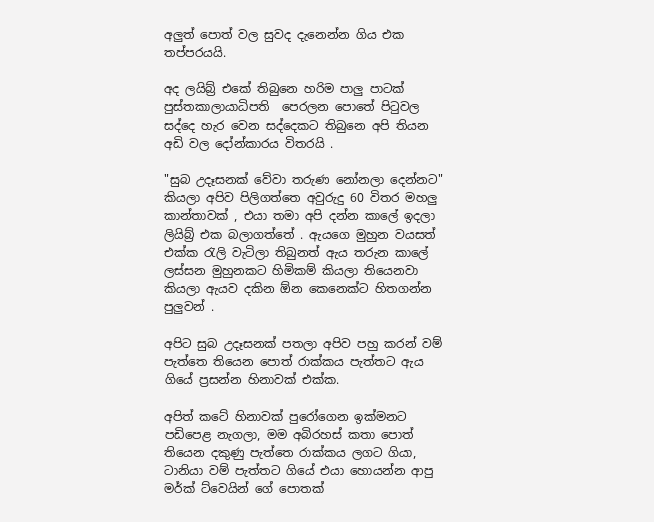අලුත් පොත් වල සුවද දැනෙන්න ගිය එක තප්පරයයි.

අද ලයිබ්‍ර් එකේ තිබුනෙ හරිම පාලු පාටක් පුස්තකාලායාධිපති  පෙරලන පොතේ පිටුවල සද්දෙ හැර වෙන සද්දෙකට තිබුනෙ අපි තියන අඩි වල දෝන්කාරය විතරයි .

"සුබ උදෑසනක් වේවා තරුණ නෝනලා දෙන්නට" කියලා අපිව පිලිගත්තෙ අවුරුදු 60 විතර මහලු කාන්තාවක් , එයා තමා අපි දන්න කාලේ ඉදලා ලියිබ්‍ර් එක බලාගත්තේ . ඇයගෙ මුහුන වයසත් එක්ක රැලි වැටිලා තිබුනත් ඇය තරුන කාලේ ලස්සන මුහුනකට හිමිකම් කියලා තියෙනවා කියලා ඇයව දකින ඕන කෙනෙක්ට හිතගන්න පුලුවන් .

අපිට සුබ උදෑසනක් පතලා අපිව පහු කරන් වම් පැත්තෙ තියෙන පොත් රාක්කය පැත්තට ඇය ගියේ ප්‍රසන්න හිනාවක් එක්ක.

අපිත් කටේ හිනාවක් පුරෝගෙන ඉක්මනට පඩිපෙළ නැගලා, මම අබිරහස් කතා පොත් තියෙන දකුණු පැත්තෙ රාක්කය ලගට ගියා, ටානියා වම් පැත්තට ගියේ එයා හොයන්න ආපු මර්ක් ට්වෙයින් ගේ පොතක්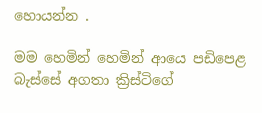හොයන්න .

මම හෙමින් හෙමින් ආයෙ පඩිපෙළ බැස්සේ අගතා ක්‍රිස්ටිගේ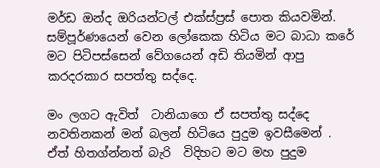මර්ඩ ඔන්ද ඔරියන්ටල් එක්ස්ප්‍රස් පොත කියවමින්. සම්පූර්ණයෙන් වෙන ලෝකෙක හිටිය මට බාධා කරේ මට පිටිපස්සෙන් වේගයෙන් අඩි තියමින් ආපු කරදරකාර සපත්තු සද්දෙ.

මං ලගට ඇවිත්  ටානියාගෙ ඒ සපත්තු සද්දෙ නවතිනකන් මන් බලන් හිටියෙ පුදුම ඉවසීමෙන් . ඒත් හිතග්න්නත් බැරි  විදිහට මට මහ පුදුම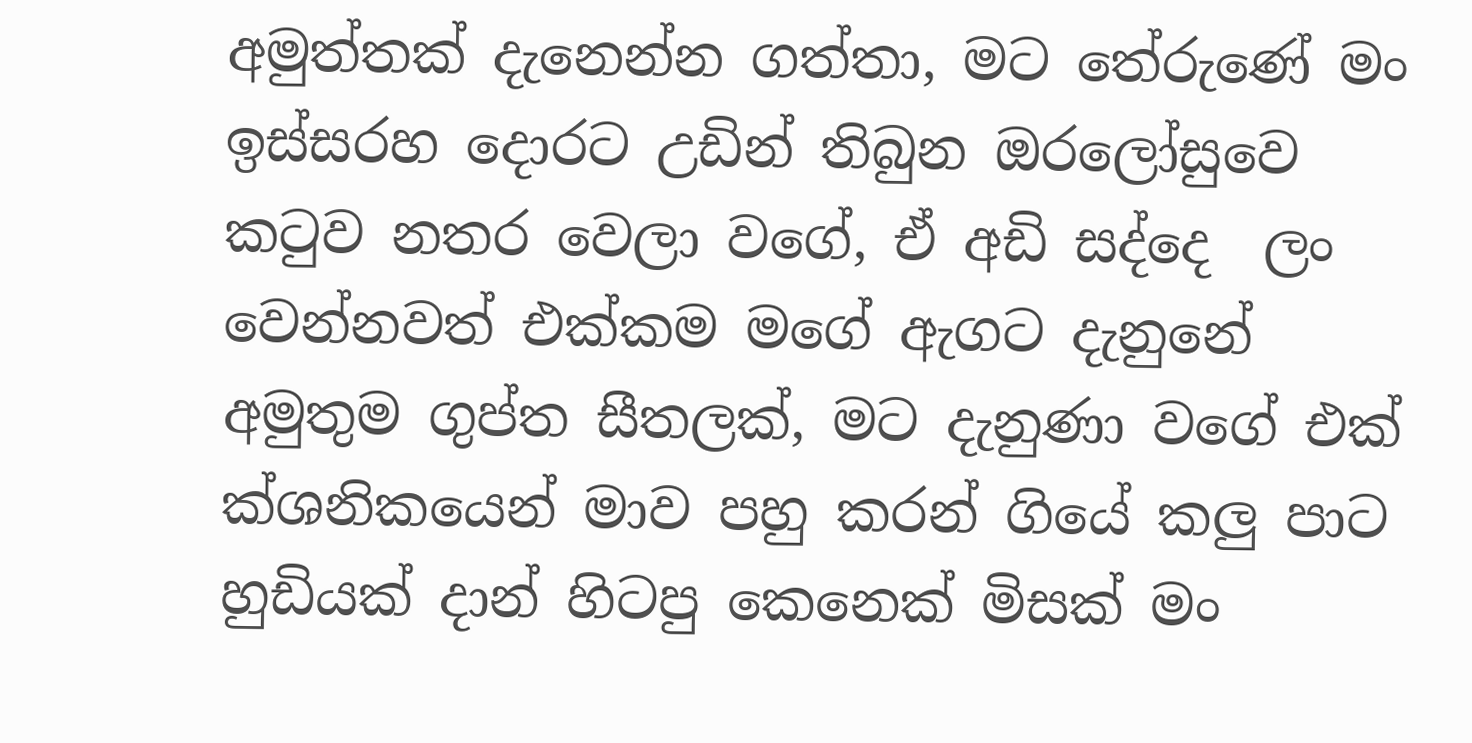අමුත්තක් දැනෙන්න ගත්තා, මට තේරුණේ මං ඉස්සරහ දොරට උඩින් තිබුන ඔරලෝසුවෙ කටුව නතර වෙලා වගේ, ඒ අඩි සද්දෙ  ලං වෙන්නවත් එක්කම මගේ ඇගට දැනුනේ අමුතුම ගුප්ත සීතලක්, මට දැනුණා වගේ එක් ක්ශනිකයෙන් මාව පහු කරන් ගියේ කලු පාට හුඩියක් දාන් හිටපු කෙනෙක් මිසක් මං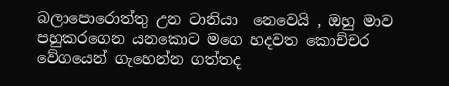බලාපොරොත්තු උන ටානියා  නෙවෙයි , ඔහු මාව පහුකරගෙන යනකොට මගෙ හදවත කොච්චර වේගයෙන් ගැහෙන්න ගත්තද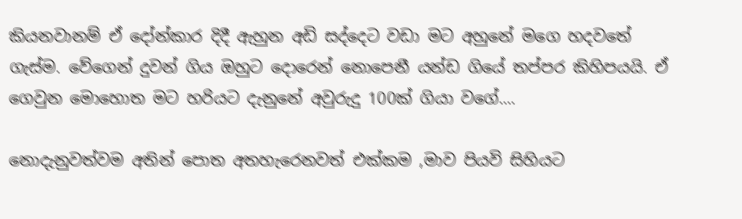කියනවානම් ඒ දෝන්කාර දිදී ඇහුන අඩි සද්දෙට වඩා මට අහුනේ මගෙ හදවතේ ගැස්ම. වේගෙන් දුවන් ගිය ඔහුට දොරෙන් නොපෙනී යන්ඩ ගියේ තප්පර කිහිපයයි. ඒ ගෙවුන මොහොත මට හරියට දැනුනේ අවුරුදු 100ක් ගියා වගේ....

නොදැනුවත්වම අතින් පොත අතහැරෙනවත් එක්කම ,මාව පියවි සිහියට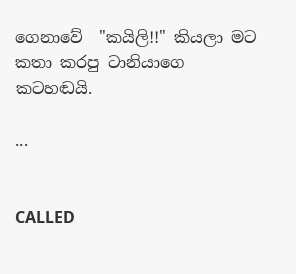ගෙනාවේ  "කයිලි!!" කියලා මට කතා කරපු ටානියාගෙ කටහඬයි.

...


CALLED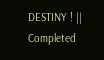DESTINY ! || Completed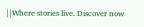||Where stories live. Discover now